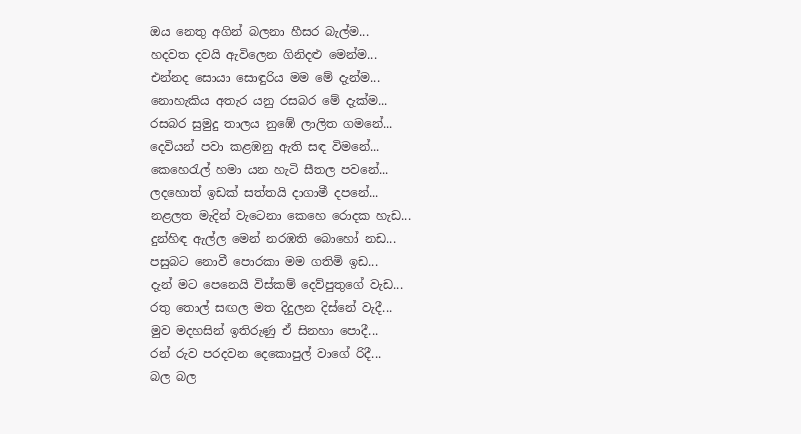ඔය නෙතු අගින් බලනා හීසර බැල්ම...
හදවත දවයි ඇවිලෙන ගිනිදළු මෙන්ම...
එන්නද සොයා සොඳුරිය මම මේ දැන්ම...
නොහැකිය අතැර යනු රසබර මේ දැක්ම...
රසබර සුමුදු තාලය නුඹේ ලාලිත ගමනේ...
දෙවියන් පවා කළඹනු ඇති සඳ විමනේ...
කෙහෙරැල් හමා යන හැටි සීතල පවනේ...
ලදහොත් ඉඩක් සත්තයි දාගාමී දපනේ...
නළලත මැදින් වැටෙනා කෙහෙ රොදක හැඩ...
දුන්හිඳ ඇල්ල මෙන් නරඹති බොහෝ නඩ...
පසුබට නොවී පොරකා මම ගතිමි ඉඩ...
දැන් මට පෙනෙයි විස්කම් දෙව්පුතුගේ වැඩ...
රතු තොල් සඟල මත දිදුලන දිස්නේ වැදී...
මුව මදහසින් ඉතිරුණු ඒ සිනහා පොදී...
රන් රුව පරදවන දෙකොපුල් වාගේ රිදී...
බල බල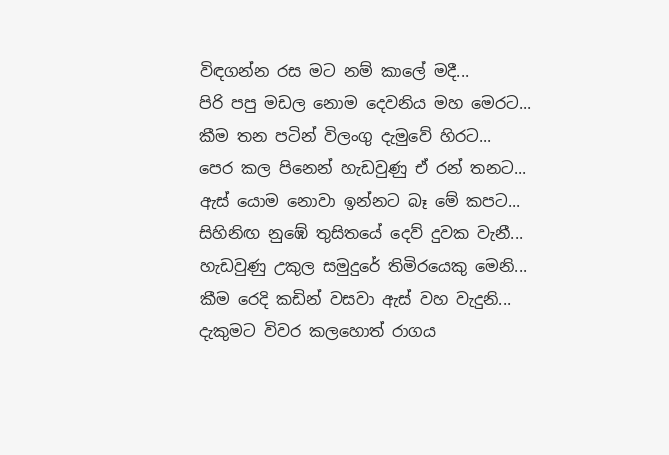විඳගන්න රස මට නම් කාලේ මදී...
පිරි පපු මඩල නොම දෙවනිය මහ මෙරට...
කීම තන පටින් විලංගු දැමුවේ හිරට...
පෙර කල පිනෙන් හැඩවුණු ඒ රන් තනට...
ඇස් යොම නොවා ඉන්නට බෑ මේ කපට...
සිහිනිඟ නුඹේ තුසිතයේ දෙව් දුවක වැනී...
හැඩවුණු උකුල සමුදුරේ තිමිරයෙකු මෙනි...
කීම රෙදි කඩින් වසවා ඇස් වහ වැදුනි...
දැකුමට විවර කලහොත් රාගය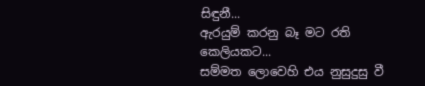සිඳුනී...
ඇරයුම් කරනු බෑ මට රති කෙලියකට...
සම්මත ලොවෙහි එය නුසුදුසු වී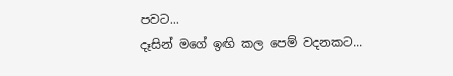පවට...
දෑසින් මගේ ඉඟි කල පෙම් වදනකට...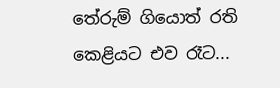තේරුම් ගියොත් රති කෙළියට එව රෑට...